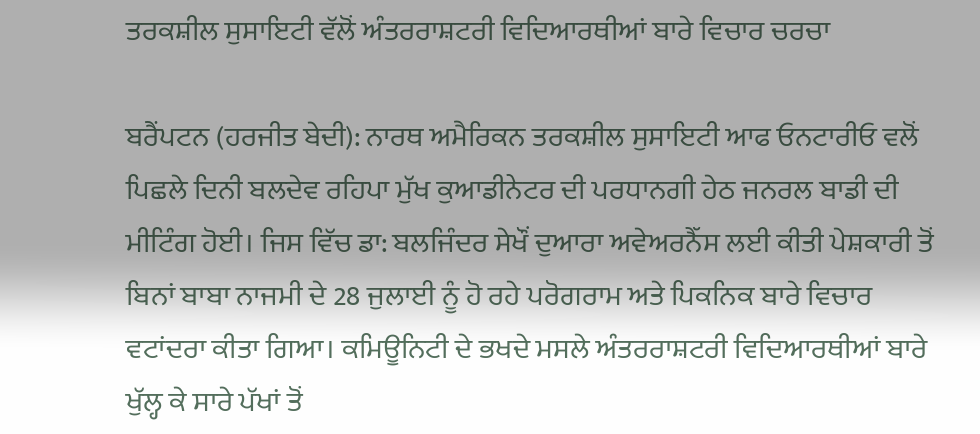ਤਰਕਸ਼ੀਲ ਸੁਸਾਇਟੀ ਵੱਲੋਂ ਅੰਤਰਰਾਸ਼ਟਰੀ ਵਿਦਿਆਰਥੀਆਂ ਬਾਰੇ ਵਿਚਾਰ ਚਰਚਾ

ਬਰੈਂਪਟਨ (ਹਰਜੀਤ ਬੇਦੀ): ਨਾਰਥ ਅਮੈਰਿਕਨ ਤਰਕਸ਼ੀਲ ਸੁਸਾਇਟੀ ਆਫ ਓਨਟਾਰੀਓ ਵਲੋਂ ਪਿਛਲੇ ਦਿਨੀ ਬਲਦੇਵ ਰਹਿਪਾ ਮੁੱਖ ਕੁਆਡੀਨੇਟਰ ਦੀ ਪਰਧਾਨਗੀ ਹੇਠ ਜਨਰਲ ਬਾਡੀ ਦੀ ਮੀਟਿੰਗ ਹੋਈ। ਜਿਸ ਵਿੱਚ ਡਾ: ਬਲਜਿੰਦਰ ਸੇਖੌਂ ਦੁਆਰਾ ਅਵੇਅਰਨੈੱਸ ਲਈ ਕੀਤੀ ਪੇਸ਼ਕਾਰੀ ਤੋਂ ਬਿਨਾਂ ਬਾਬਾ ਨਾਜਮੀ ਦੇ 28 ਜੁਲਾਈ ਨੂੰ ਹੋ ਰਹੇ ਪਰੋਗਰਾਮ ਅਤੇ ਪਿਕਨਿਕ ਬਾਰੇ ਵਿਚਾਰ ਵਟਾਂਦਰਾ ਕੀਤਾ ਗਿਆ। ਕਮਿਊਨਿਟੀ ਦੇ ਭਖਦੇ ਮਸਲੇ ਅੰਤਰਰਾਸ਼ਟਰੀ ਵਿਦਿਆਰਥੀਆਂ ਬਾਰੇ ਖੁੱਲ੍ਹ ਕੇ ਸਾਰੇ ਪੱਖਾਂ ਤੋਂ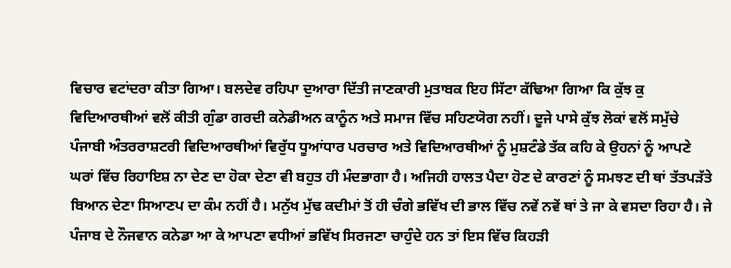ਵਿਚਾਰ ਵਟਾਂਦਰਾ ਕੀਤਾ ਗਿਆ। ਬਲਦੇਵ ਰਹਿਪਾ ਦੁਆਰਾ ਦਿੱਤੀ ਜਾਣਕਾਰੀ ਮੁਤਾਬਕ ਇਹ ਸਿੱਟਾ ਕੱਢਿਆ ਗਿਆ ਕਿ ਕੁੱਝ ਕੁ ਵਿਦਿਆਰਥੀਆਂ ਵਲੋਂ ਕੀਤੀ ਗੁੰਡਾ ਗਰਦੀ ਕਨੇਡੀਅਨ ਕਾਨੂੰਨ ਅਤੇ ਸਮਾਜ ਵਿੱਚ ਸਹਿਣਯੋਗ ਨਹੀਂ। ਦੂਜੇ ਪਾਸੇ ਕੁੱਝ ਲੋਕਾਂ ਵਲੋਂ ਸਮੁੱਚੇ ਪੰਜਾਬੀ ਅੰਤਰਰਾਸ਼ਟਰੀ ਵਿਦਿਆਰਥੀਆਂ ਵਿਰੁੱਧ ਧੂਆਂਧਾਰ ਪਰਚਾਰ ਅਤੇ ਵਿਦਿਆਰਥੀਆਂ ਨੂੰ ਮੁਸ਼ਟੰਡੇ ਤੱਕ ਕਹਿ ਕੇ ਉਹਨਾਂ ਨੂੰ ਆਪਣੇ ਘਰਾਂ ਵਿੱਚ ਰਿਹਾਇਸ਼ ਨਾ ਦੇਣ ਦਾ ਹੋਕਾ ਦੇਣਾ ਵੀ ਬਹੁਤ ਹੀ ਮੰਦਭਾਗਾ ਹੈ। ਅਜਿਹੀ ਹਾਲਤ ਪੈਦਾ ਹੋਣ ਦੇ ਕਾਰਣਾਂ ਨੂੰ ਸਮਝਣ ਦੀ ਥਾਂ ਤੱਤਪੜੱਤੇ ਬਿਆਨ ਦੇਣਾ ਸਿਆਣਪ ਦਾ ਕੰਮ ਨਹੀਂ ਹੈ। ਮਨੁੱਖ ਮੁੱਢ ਕਦੀਮਾਂ ਤੋਂ ਹੀ ਚੰਗੇ ਭਵਿੱਖ ਦੀ ਭਾਲ ਵਿੱਚ ਨਵੇਂ ਨਵੇਂ ਥਾਂ ਤੇ ਜਾ ਕੇ ਵਸਦਾ ਰਿਹਾ ਹੈ। ਜੇ ਪੰਜਾਬ ਦੇ ਨੌਜਵਾਨ ਕਨੇਡਾ ਆ ਕੇ ਆਪਣਾ ਵਧੀਆਂ ਭਵਿੱਖ ਸਿਰਜਣਾ ਚਾਹੁੰਦੇ ਹਨ ਤਾਂ ਇਸ ਵਿੱਚ ਕਿਹੜੀ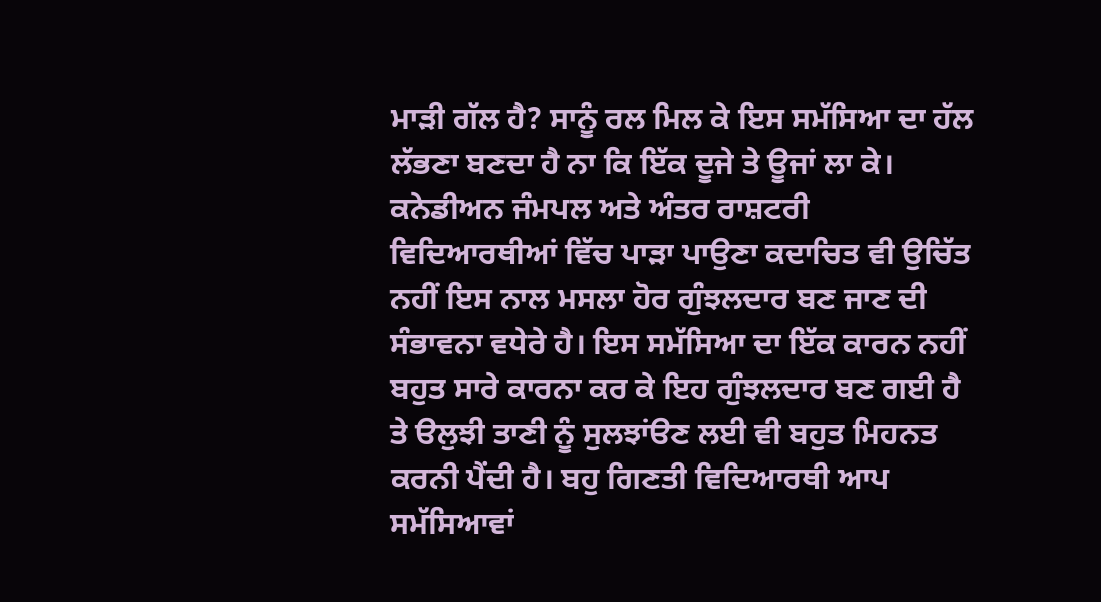ਮਾੜੀ ਗੱਲ ਹੈ? ਸਾਨੂੰ ਰਲ ਮਿਲ ਕੇ ਇਸ ਸਮੱਸਿਆ ਦਾ ਹੱਲ ਲੱਭਣਾ ਬਣਦਾ ਹੈ ਨਾ ਕਿ ਇੱਕ ਦੂਜੇ ਤੇ ਊਜਾਂ ਲਾ ਕੇ। ਕਨੇਡੀਅਨ ਜੰਮਪਲ ਅਤੇ ਅੰਤਰ ਰਾਸ਼ਟਰੀ ਵਿਦਿਆਰਥੀਆਂ ਵਿੱਚ ਪਾੜਾ ਪਾਉਣਾ ਕਦਾਚਿਤ ਵੀ ਉਚਿੱਤ ਨਹੀਂ ਇਸ ਨਾਲ ਮਸਲਾ ਹੋਰ ਗੁੰਝਲਦਾਰ ਬਣ ਜਾਣ ਦੀ ਸੰਭਾਵਨਾ ਵਧੇਰੇ ਹੈ। ਇਸ ਸਮੱਸਿਆ ਦਾ ਇੱਕ ਕਾਰਨ ਨਹੀਂ ਬਹੁਤ ਸਾਰੇ ਕਾਰਨਾ ਕਰ ਕੇ ਇਹ ਗੁੰਝਲਦਾਰ ਬਣ ਗਈ ਹੈ ਤੇ ੳਲੁਝੀ ਤਾਣੀ ਨੂੰ ਸੁਲਝਾਂੳਣ ਲਈ ਵੀ ਬਹੁਤ ਮਿਹਨਤ ਕਰਨੀ ਪੈਂਦੀ ਹੈ। ਬਹੁ ਗਿਣਤੀ ਵਿਦਿਆਰਥੀ ਆਪ ਸਮੱਸਿਆਵਾਂ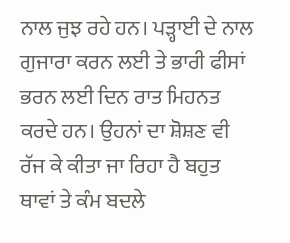ਨਾਲ ਜੁਝ ਰਹੇ ਹਨ। ਪੜ੍ਹਾਈ ਦੇ ਨਾਲ ਗੁਜਾਰਾ ਕਰਨ ਲਈ ਤੇ ਭਾਰੀ ਫੀਸਾਂ ਭਰਨ ਲਈ ਦਿਨ ਰਾਤ ਮਿਹਨਤ ਕਰਦੇ ਹਨ। ਉਹਨਾਂ ਦਾ ਸ਼ੋਸ਼ਣ ਵੀ ਰੱਜ ਕੇ ਕੀਤਾ ਜਾ ਰਿਹਾ ਹੈ ਬਹੁਤ ਥਾਵਾਂ ਤੇ ਕੰਮ ਬਦਲੇ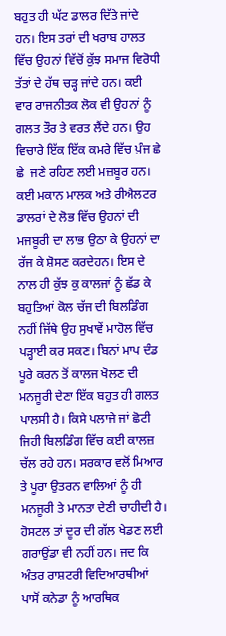ਬਹੁਤ ਹੀ ਘੱਟ ਡਾਲਰ ਦਿੱਤੇ ਜਾਂਦੇ ਹਨ। ਇਸ ਤਰਾਂ ਦੀ ਖਰਾਬ ਹਾਲਤ ਵਿੱਚ ਉਹਨਾਂ ਵਿੱਚੋਂ ਕੁੱਝ ਸਮਾਜ ਵਿਰੋਧੀ ਤੱਤਾਂ ਦੇ ਹੱਥ ਚੜ੍ਹ ਜਾਂਦੇ ਹਨ। ਕਈ ਵਾਰ ਰਾਜਨੀਤਕ ਲੋਕ ਵੀ ਉਹਨਾਂ ਨੂੰ ਗਲਤ ਤੌਰ ਤੇ ਵਰਤ ਲੈਂਦੇ ਹਨ। ਉਹ ਵਿਚਾਰੇ ਇੱਕ ਇੱਕ ਕਮਰੇ ਵਿੱਚ ਪ਼ੰਜ ਛੇ ਛੇ  ਜਣੇ ਰਹਿਣ ਲਈ ਮਜ਼ਬੂਰ ਹਨ। ਕਈ ਮਕਾਨ ਮਾਲਕ ਅਤੇ ਰੀਐਲਟਰ ਡਾਲਰਾਂ ਦੇ ਲੋਭ ਵਿੱਚ ਉਹਨਾਂ ਦੀ ਮਜਬੂਰੀ ਦਾ ਲਾਭ ਉਠਾ ਕੇ ਉਹਨਾਂ ਦਾ ਰੱਜ ਕੇ ਸ਼ੋਸਣ ਕਰਦੇਹਨ। ਇਸ ਦੇ ਨਾਲ ਹੀ ਕੁੱਝ ਕੁ ਕਾਲਜਾਂ ਨੂੰ ਛੱਡ ਕੇ ਬਹੁਤਿਆਂ ਕੋਲ ਚੱਜ ਦੀ ਬਿਲਡਿੰਗ ਨਹੀਂ ਜਿੱਥੇ ਉਹ ਸੁਖਾਵੇਂ ਮਾਹੋਲ ਵਿੱਚ ਪੜ੍ਹਾਈ ਕਰ ਸਕਣ। ਬਿਨਾਂ ਮਾਪ ਦੰਡ ਪੂਰੇ ਕਰਨ ਤੋਂ ਕਾਲਜ ਖੋਲਣ ਦੀ ਮਨਜੂਰੀ ਦੇਣਾ ਇੱਕ ਬਹੁਤ ਹੀ ਗਲਤ ਪਾਲਸੀ ਹੈ। ਕਿਸੇ ਪਲਾਜੇ ਜਾਂ ਛੋਟੀ ਜਿਹੀ ਬਿਲਡਿੰਗ ਵਿੱਚ ਕਈ ਕਾਲਜ਼ ਚੱਲ ਰਹੇ ਹਨ। ਸਰਕਾਰ ਵਲੋਂ ਮਿਆਰ ਤੇ ਪੂਰਾ ਉਤਰਨ ਵਾਲਿਆਂ ਨੂੰ ਹੀ ਮਨਜੂਰੀ ਤੇ ਮਾਨਤਾ ਦੇਣੀ ਚਾਹੀਦੀ ਹੈ। ਹੋਸਟਲ ਤਾਂ ਦੂਰ ਦੀ ਗੱਲ ਖੇਡਣ ਲਈ ਗਰਾਉਂਡਾ ਵੀ ਨਹੀਂ ਹਨ। ਜਦ ਕਿ ਅੰਤਰ ਰਾਸ਼ਟਰੀ ਵਿਦਿਆਰਥੀਆਂ ਪਾਸੋਂ ਕਨੇਡਾ ਨੂੰ ਆਰਥਿਕ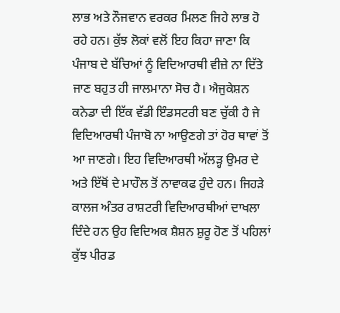ਲਾਭ ਅਤੇ ਨੌਜਵਾਨ ਵਰਕਰ ਮਿਲਣ ਜਿਹੇ ਲਾਭ ਹੋ ਰਹੇ ਹਨ। ਕੁੱਝ ਲੋਕਾਂ ਵਲੋਂ ਇਹ ਕਿਹਾ ਜਾਣਾ ਕਿ ਪੰਜਾਬ ਦੇ ਬੱਚਿਆਂ ਨੂੰ ਵਿਦਿਆਰਥੀ ਵੀਜ਼ੇ ਨਾ ਦਿੱਤੇ ਜਾਣ ਬਹੁਤ ਹੀ ਜਾਲਮਾਨਾ ਸੋਚ ਹੈ। ਐਜੁਕੇਸ਼ਨ ਕਨੇਡਾ ਦੀ ਇੱਕ ਵੱਡੀ ਇੰਡਸਟਰੀ ਬਣ ਚੁੱਕੀ ਹੈ ਜੇ ਵਿਦਿਆਰਥੀ ਪੰਜਾਬੋ ਨਾ ਆਉਣਗੇ ਤਾਂ ਹੋਰ ਥਾਵਾਂ ਤੋਂ ਆ ਜਾਣਗੇ। ਇਹ ਵਿਦਿਆਰਥੀ ਅੱਲੜ੍ਹ ਉਮਰ ਦੇ ਅਤੇ ਇੱਥੋਂ ਦੇ ਮਾਹੌਲ ਤੋਂ ਨਾਵਾਕਫ ਹੁੰਦੇ ਹਨ। ਜਿਹੜੇ ਕਾਲਜ ਅੰਤਰ ਰਾਸ਼ਟਰੀ ਵਿਦਿਆਰਥੀਆਂ ਦਾਖਲਾ ਦਿੰਦੇ ਹਨ ਉਹ ਵਿਦਿਅਕ ਸ਼ੈਸ਼ਨ ਸ਼ੁਰੂ ਹੋਣ ਤੋਂ ਪਹਿਲਾਂ ਕੁੱਝ ਪੀਰਡ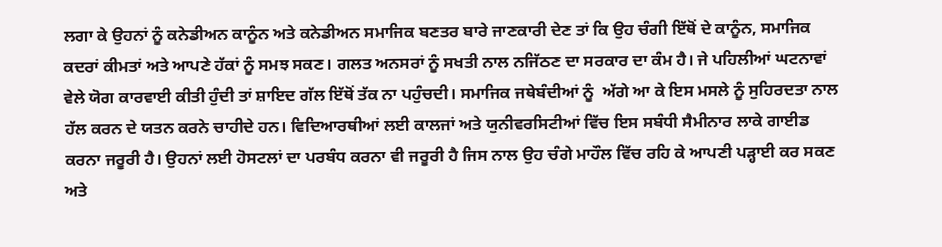ਲਗਾ ਕੇ ਉਹਨਾਂ ਨੂੰ ਕਨੇਡੀਅਨ ਕਾਨੂੰਨ ਅਤੇ ਕਨੇਡੀਅਨ ਸਮਾਜਿਕ ਬਣਤਰ ਬਾਰੇ ਜਾਣਕਾਰੀ ਦੇਣ ਤਾਂ ਕਿ ਉਹ ਚੰਗੀ ਇੱਥੋਂ ਦੇ ਕਾਨੂੰਨ, ਸਮਾਜਿਕ ਕਦਰਾਂ ਕੀਮਤਾਂ ਅਤੇ ਆਪਣੇ ਹੱਕਾਂ ਨੂੰ ਸਮਝ ਸਕਣ। ਗਲਤ ਅਨਸਰਾਂ ਨੂੰ ਸਖਤੀ ਨਾਲ ਨਜਿੱਠਣ ਦਾ ਸਰਕਾਰ ਦਾ ਕੰਮ ਹੈ। ਜੇ ਪਹਿਲੀਆਂ ਘਟਨਾਵਾਂ ਵੇਲੇ ਯੋਗ ਕਾਰਵਾਈ ਕੀਤੀ ਹੁੰਦੀ ਤਾਂ ਸ਼ਾਇਦ ਗੱਲ ਇੱਥੋਂ ਤੱਕ ਨਾ ਪਹੁੰਚਦੀ। ਸਮਾਜਿਕ ਜਥੇਬੰਦੀਆਂ ਨੂੰ  ਅੱਗੇ ਆ ਕੇ ਇਸ ਮਸਲੇ ਨੂੰ ਸੁਹਿਰਦਤਾ ਨਾਲ ਹੱਲ ਕਰਨ ਦੇ ਯਤਨ ਕਰਨੇ ਚਾਹੀਦੇ ਹਨ। ਵਿਦਿਆਰਥੀਆਂ ਲਈ ਕਾਲਜਾਂ ਅਤੇ ਯੁਨੀਵਰਸਿਟੀਆਂ ਵਿੱਚ ਇਸ ਸਬੰਧੀ ਸੈਮੀਨਾਰ ਲਾਕੇ ਗਾਈਡ ਕਰਨਾ ਜਰੂਰੀ ਹੈ। ਉਹਨਾਂ ਲਈ ਹੋਸਟਲਾਂ ਦਾ ਪਰਬੰਧ ਕਰਨਾ ਵੀ ਜਰੂਰੀ ਹੈ ਜਿਸ ਨਾਲ ਉਹ ਚੰਗੇ ਮਾਹੌਲ ਵਿੱਚ ਰਹਿ ਕੇ ਆਪਣੀ ਪੜ੍ਹਾਈ ਕਰ ਸਕਣ ਅਤੇ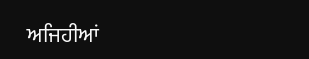ਅਜਿਹੀਆਂ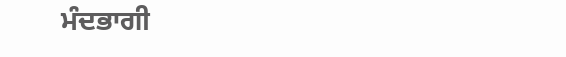ਮੰਦਭਾਗੀ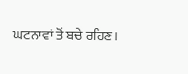ਘਟਨਾਵਾਂ ਤੋਂ ਬਚੇ ਰਹਿਣ।